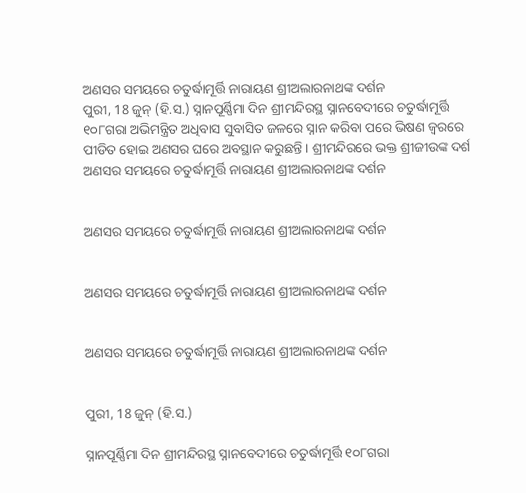ଅଣସର ସମୟରେ ଚତୁର୍ଦ୍ଧାମୂର୍ତ୍ତି ନାରାୟଣ ଶ୍ରୀଅଲାରନାଥଙ୍କ ଦର୍ଶନ
ପୁରୀ, 18 ଜୁନ୍ (ହି.ସ.) ସ୍ନାନପୂର୍ଣ୍ଣିମା ଦିନ ଶ୍ରୀମନ୍ଦିରସ୍ଥ ସ୍ନାନବେଦୀରେ ଚତୁର୍ଦ୍ଧାମୂର୍ତ୍ତି ୧୦୮ଗରା ଅଭିମନ୍ତ୍ରିତ ଅଧିବାସ ସୁବାସିତ ଜଳରେ ସ୍ନାନ କରିବା ପରେ ଭିଷଣ ଜ୍ବରରେ ପୀଡିତ ହୋଇ ଅଣସର ଘରେ ଅବସ୍ଥାନ କରୁଛନ୍ତି । ଶ୍ରୀମନ୍ଦିରରେ ଭକ୍ତ ଶ୍ରୀଜୀଉଙ୍କ ଦର୍ଶ
ଅଣସର ସମୟରେ ଚତୁର୍ଦ୍ଧାମୂର୍ତ୍ତି ନାରାୟଣ ଶ୍ରୀଅଲାରନାଥଙ୍କ ଦର୍ଶନ


ଅଣସର ସମୟରେ ଚତୁର୍ଦ୍ଧାମୂର୍ତ୍ତି ନାରାୟଣ ଶ୍ରୀଅଲାରନାଥଙ୍କ ଦର୍ଶନ


ଅଣସର ସମୟରେ ଚତୁର୍ଦ୍ଧାମୂର୍ତ୍ତି ନାରାୟଣ ଶ୍ରୀଅଲାରନାଥଙ୍କ ଦର୍ଶନ


ଅଣସର ସମୟରେ ଚତୁର୍ଦ୍ଧାମୂର୍ତ୍ତି ନାରାୟଣ ଶ୍ରୀଅଲାରନାଥଙ୍କ ଦର୍ଶନ


ପୁରୀ, 18 ଜୁନ୍ (ହି.ସ.)

ସ୍ନାନପୂର୍ଣ୍ଣିମା ଦିନ ଶ୍ରୀମନ୍ଦିରସ୍ଥ ସ୍ନାନବେଦୀରେ ଚତୁର୍ଦ୍ଧାମୂର୍ତ୍ତି ୧୦୮ଗରା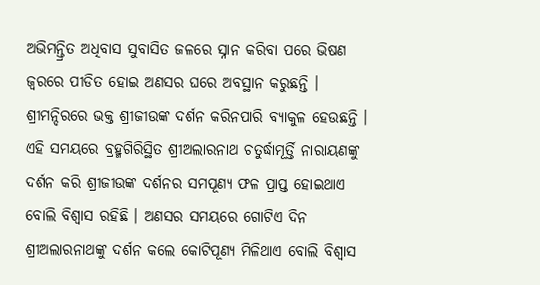ଅଭିମନ୍ତ୍ରିତ ଅଧିବାସ ସୁବାସିତ ଜଳରେ ସ୍ନାନ କରିବା ପରେ ଭିଷଣ ଜ୍ବରରେ ପୀଡିତ ହୋଇ ଅଣସର ଘରେ ଅବସ୍ଥାନ କରୁଛନ୍ତି । ଶ୍ରୀମନ୍ଦିରରେ ଭକ୍ତ ଶ୍ରୀଜୀଉଙ୍କ ଦର୍ଶନ କରିନପାରି ବ୍ୟାକୁଳ ହେଉଛନ୍ତି । ଏହି ସମୟରେ ବ୍ରହ୍ମଗିରିସ୍ଥିତ ଶ୍ରୀଅଲାରନାଥ ଚତୁର୍ଦ୍ଧାମୂର୍ତ୍ତି ନାରାୟଣଙ୍କୁ ଦର୍ଶନ କରି ଶ୍ରୀଜୀଉଙ୍କ ଦର୍ଶନର ସମପୂଣ୍ଯ ଫଳ ପ୍ରାପ୍ତ ହୋଇଥାଏ ବୋଲି ବିଶ୍ଵାସ ରହିଛି । ଅଣସର ସମୟରେ ଗୋଟିଏ ଦିନ ଶ୍ରୀଅଲାରନାଥଙ୍କୁ ଦର୍ଶନ କଲେ କୋଟିପୂଣ୍ୟ ମିଳିଥାଏ ବୋଲି ବିଶ୍ଵାସ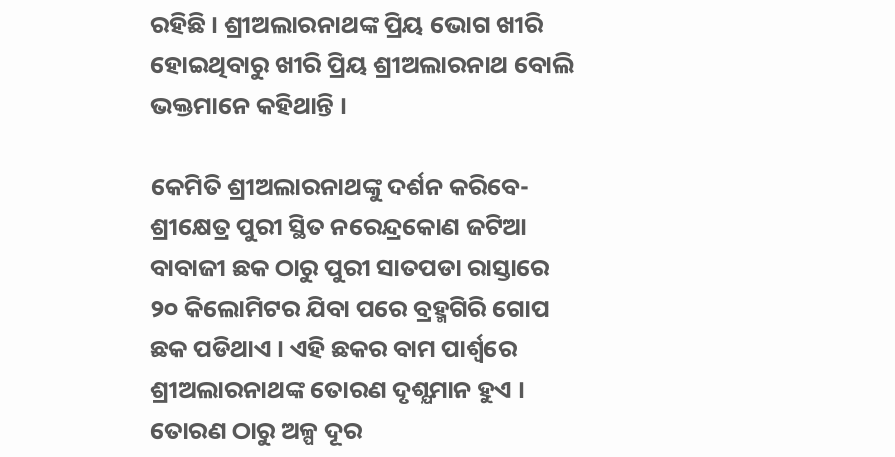ରହିଛି । ଶ୍ରୀଅଲାରନାଥଙ୍କ ପ୍ରିୟ ଭୋଗ ଖୀରି ହୋଇଥିବାରୁ ଖୀରି ପ୍ରିୟ ଶ୍ରୀଅଲାରନାଥ ବୋଲି ଭକ୍ତମାନେ କହିଥାନ୍ତି ।

କେମିତି ଶ୍ରୀଅଲାରନାଥଙ୍କୁ ଦର୍ଶନ କରିବେ- ଶ୍ରୀକ୍ଷେତ୍ର ପୁରୀ ସ୍ଥିତ ନରେନ୍ଦ୍ରକୋଣ ଜଟିଆ ବାବାଜୀ ଛକ ଠାରୁ ପୁରୀ ସାତପଡା ରାସ୍ତାରେ ୨୦ କିଲୋମିଟର ଯିବା ପରେ ବ୍ରହ୍ମଗିରି ଗୋପ ଛକ ପଡିଥାଏ । ଏହି ଛକର ବାମ ପାର୍ଶ୍ବରେ ଶ୍ରୀଅଲାରନାଥଙ୍କ ତୋରଣ ଦୃଶ୍ଯମାନ ହୁଏ । ତୋରଣ ଠାରୁ ଅଳ୍ପ ଦୂର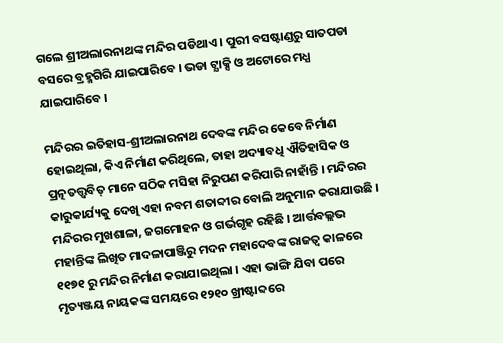ଗଲେ ଶ୍ରୀଅଲାରନାଥଙ୍କ ମନ୍ଦିର ପଡିଥାଏ । ପୁରୀ ବସଷ୍ଟାଣ୍ଡରୁ ସାତପଡା ବସରେ ବ୍ରହ୍ମଗିରି ଯାଇପାରିବେ । ଭଡା ଟ୍ଯାକ୍ସି ଓ ଅଟୋରେ ମଧ୍ଯ ଯାଇପାରିବେ ।

ମନ୍ଦିରର ଇତିହାସ-ଶ୍ରୀଅଲାରନାଥ ଦେବଙ୍କ ମନ୍ଦିର କେବେ ନିର୍ମାଣ ହୋଇଥିଲା, କିଏ ନିର୍ମାଣ କରିଥିଲେ, ତାହା ଅଦ୍ୟାବଧି ଐତିହାସିକ ଓ ପ୍ରତ୍ନତତ୍ତ୍ବବିତ୍ ମାନେ ସଠିକ ମସିହା ନିରୁପଣ କରିପାରି ନାହାଁନ୍ତି । ମନ୍ଦିରର କାରୁକାର୍ଯ୍ୟକୁ ଦେଖି ଏହା ନବମ ଶତାବ୍ଦୀର ବୋଲି ଅନୁମାନ କରାଯାଉଛି । ମନ୍ଦିରର ମୁଖଶାଳା, ଜଗମୋହନ ଓ ଗର୍ଭଗୃହ ରହିଛି । ଆର୍ତ୍ତବଲ୍ଲଭ ମହାନ୍ତିଙ୍କ ଲିଖିତ ମାଦଳାପାଞ୍ଜିରୁ ମଦନ ମହାଦେବଙ୍କ ରାଜତ୍ବ କାଳରେ ୧୧୭୧ ରୁ ମନ୍ଦିର ନିର୍ମାଣ କରାଯାଇଥିଲା । ଏହା ଭାଙ୍ଗି ଯିବା ପରେ ମୃତ୍ୟଞ୍ଜୟ ନାୟକଙ୍କ ସମୟରେ ୧୨୧୦ ଖ୍ରୀଷ୍ଟାବ୍ଦରେ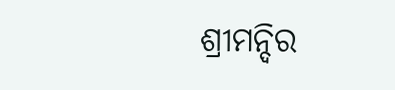ଶ୍ରୀମନ୍ଦିର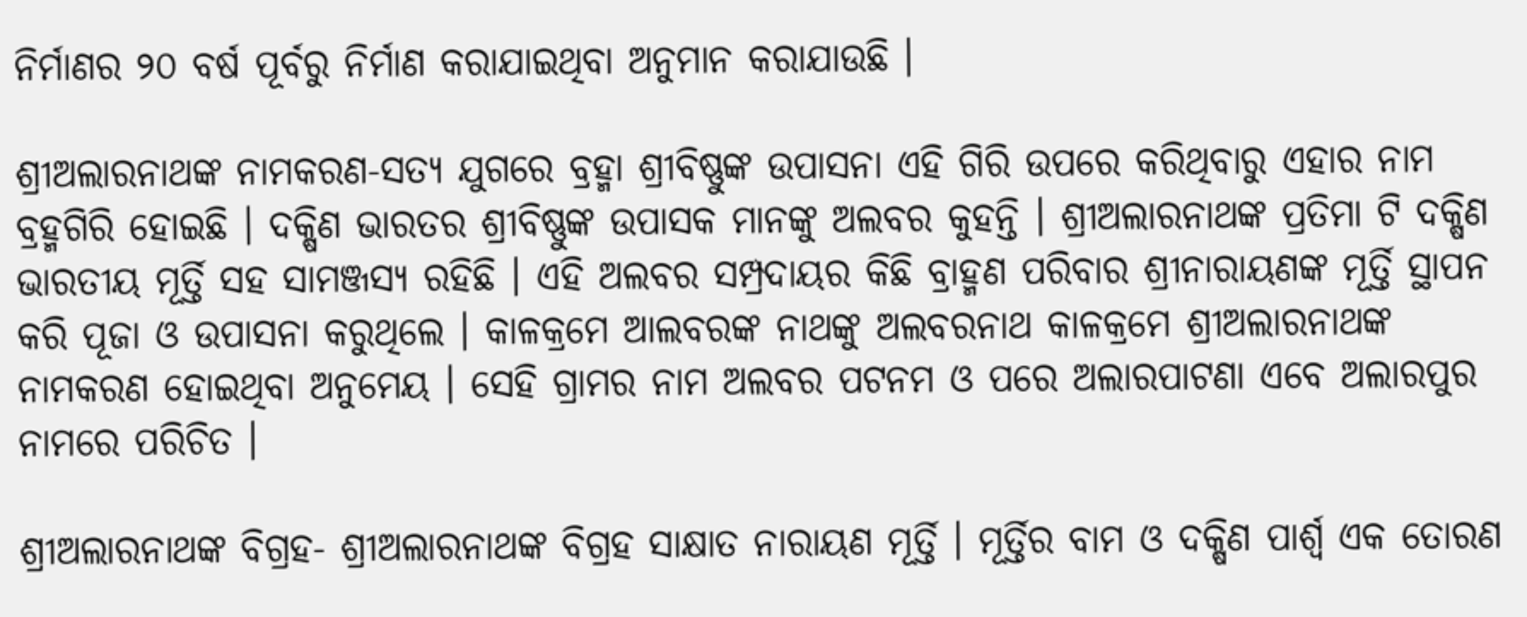ନିର୍ମାଣର ୨୦ ବର୍ଷ ପୂର୍ବରୁ ନିର୍ମାଣ କରାଯାଇଥିବା ଅନୁମାନ କରାଯାଉଛି ।

ଶ୍ରୀଅଲାରନାଥଙ୍କ ନାମକରଣ-ସତ୍ଯ ଯୁଗରେ ବ୍ରହ୍ମା ଶ୍ରୀବିଷ୍ଣୁଙ୍କ ଉପାସନା ଏହି ଗିରି ଉପରେ କରିଥିବାରୁ ଏହାର ନାମ ବ୍ରହ୍ମଗିରି ହୋଇଛି । ଦକ୍ଷିଣ ଭାରତର ଶ୍ରୀବିଷ୍ଣୁଙ୍କ ଉପାସକ ମାନଙ୍କୁ ଅଲବର କୁହନ୍ତି । ଶ୍ରୀଅଲାରନାଥଙ୍କ ପ୍ରତିମା ଟି ଦକ୍ଷିଣ ଭାରତୀୟ ମୂର୍ତ୍ତି ସହ ସାମଞ୍ଜସ୍ଯ ରହିଛି । ଏହି ଅଲବର ସମ୍ପ୍ରଦାୟର କିଛି ବ୍ରାହ୍ମଣ ପରିବାର ଶ୍ରୀନାରାୟଣଙ୍କ ମୂର୍ତ୍ତି ସ୍ଥାପନ କରି ପୂଜା ଓ ଉପାସନା କରୁଥିଲେ । କାଳକ୍ରମେ ଆଲବରଙ୍କ ନାଥଙ୍କୁ ଅଲବରନାଥ କାଳକ୍ରମେ ଶ୍ରୀଅଲାରନାଥଙ୍କ ନାମକରଣ ହୋଇଥିବା ଅନୁମେୟ । ସେହି ଗ୍ରାମର ନାମ ଅଲବର ପଟନମ ଓ ପରେ ଅଲାରପାଟଣା ଏବେ ଅଲାରପୁର ନାମରେ ପରିଚିତ ।

ଶ୍ରୀଅଲାରନାଥଙ୍କ ବିଗ୍ରହ- ଶ୍ରୀଅଲାରନାଥଙ୍କ ବିଗ୍ରହ ସାକ୍ଷାତ ନାରାୟଣ ମୂର୍ତ୍ତି । ମୂର୍ତ୍ତିର ବାମ ଓ ଦକ୍ଷିଣ ପାର୍ଶ୍ବ ଏକ ତୋରଣ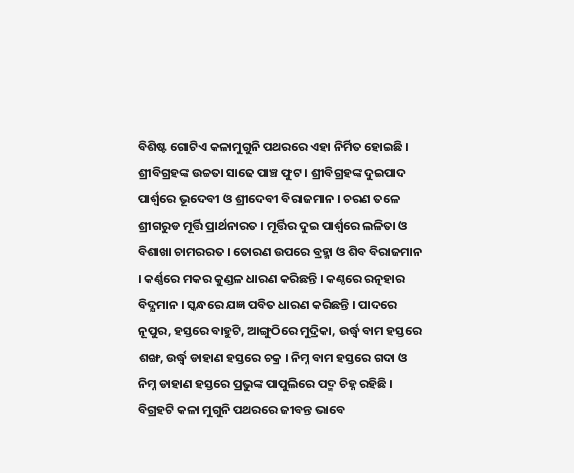ବିଶିଷ୍ଟ ଗୋଟିଏ କଳାମୁଗୁନି ପଥରରେ ଏହା ନିର୍ମିତ ହୋଇଛି । ଶ୍ରୀବିଗ୍ରହଙ୍କ ଉଚ୍ଚତା ସାଢେ ପାଞ୍ଚ ଫୁଟ । ଶ୍ରୀବିଗ୍ରହଙ୍କ ଦୁଇପାଦ ପାର୍ଶ୍ବରେ ଭୂଦେବୀ ଓ ଶ୍ରୀଦେବୀ ବିରାଜମାନ । ଚରଣ ତଳେ ଶ୍ରୀଗରୁଡ ମୂର୍ତ୍ତି ପ୍ରାର୍ଥନାରତ । ମୂର୍ତ୍ତିର ଦୁଇ ପାର୍ଶ୍ବରେ ଲଳିତା ଓ ବିଶାଖା ଚାମରରତ । ତୋରଣ ଉପରେ ବ୍ରହ୍ମା ଓ ଶିବ ବିରାଜମାନ । କର୍ଣ୍ଣରେ ମକର କୁଣ୍ଡଳ ଧାରଣ କରିଛନ୍ତି । କଣ୍ଠରେ ରତ୍ନହାର ବିଦ୍ଯମାନ । ସ୍କନ୍ଧରେ ଯଜ୍ଞ ପବିତ ଧାରଣ କରିଛନ୍ତି । ପାଦରେ ନୂପୁର, ହସ୍ତରେ ବାହୁଟି, ଆଙ୍ଗୁଠିରେ ମୁଦ୍ରିକା, ଉର୍ଦ୍ଧ୍ବ ବାମ ହସ୍ତରେ ଶଙ୍ଖ, ଉର୍ଦ୍ଧ୍ବ ଡାହାଣ ହସ୍ତରେ ଚକ୍ର । ନିମ୍ନ ବାମ ହସ୍ତରେ ଗଦା ଓ ନିମ୍ନ ଡାହାଣ ହସ୍ତରେ ପ୍ରଭୁଙ୍କ ପାପୁଲିରେ ପଦ୍ମ ଚିହ୍ନ ରହିଛି । ବିଗ୍ରହଟି କଳା ମୁଗୁନି ପଥରରେ ଜୀବନ୍ତ ଭାବେ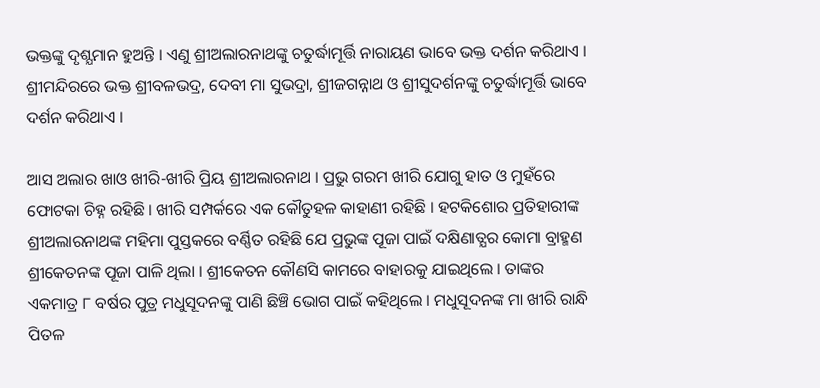ଭକ୍ତଙ୍କୁ ଦୃଶ୍ଯମାନ ହୁଅନ୍ତି । ଏଣୁ ଶ୍ରୀଅଲାରନାଥଙ୍କୁ ଚତୁର୍ଦ୍ଧାମୂର୍ତ୍ତି ନାରାୟଣ ଭାବେ ଭକ୍ତ ଦର୍ଶନ କରିଥାଏ । ଶ୍ରୀମନ୍ଦିରରେ ଭକ୍ତ ଶ୍ରୀବଳଭଦ୍ର, ଦେବୀ ମା ସୁଭଦ୍ରା, ଶ୍ରୀଜଗନ୍ନାଥ ଓ ଶ୍ରୀସୁଦର୍ଶନଙ୍କୁ ଚତୁର୍ଦ୍ଧାମୂର୍ତ୍ତି ଭାବେ ଦର୍ଶନ କରିଥାଏ ।

ଆସ ଅଲାର ଖାଓ ଖୀରି-ଖୀରି ପ୍ରିୟ ଶ୍ରୀଅଲାରନାଥ । ପ୍ରଭୁ ଗରମ ଖୀରି ଯୋଗୁ ହାତ ଓ ମୁହଁରେ ଫୋଟକା ଚିହ୍ନ ରହିଛି । ଖୀରି ସମ୍ପର୍କରେ ଏକ କୌତୁହଳ କାହାଣୀ ରହିଛି । ହଟକିଶୋର ପ୍ରତିହାରୀଙ୍କ ଶ୍ରୀଅଲାରନାଥଙ୍କ ମହିମା ପୁସ୍ତକରେ ବର୍ଣ୍ଣିତ ରହିଛି ଯେ ପ୍ରଭୁଙ୍କ ପୂଜା ପାଇଁ ଦକ୍ଷିଣାତ୍ଯର କୋମା ବ୍ରାହ୍ମଣ ଶ୍ରୀକେତନଙ୍କ ପୂଜା ପାଳି ଥିଲା । ଶ୍ରୀକେତନ କୌଣସି କାମରେ ବାହାରକୁ ଯାଇଥିଲେ । ତାଙ୍କର ଏକମାତ୍ର ୮ ବର୍ଷର ପୁତ୍ର ମଧୁସୂଦନଙ୍କୁ ପାଣି ଛିଞ୍ଚି ଭୋଗ ପାଇଁ କହିଥିଲେ । ମଧୁସୂଦନଙ୍କ ମା ଖୀରି ରାନ୍ଧି ପିତଳ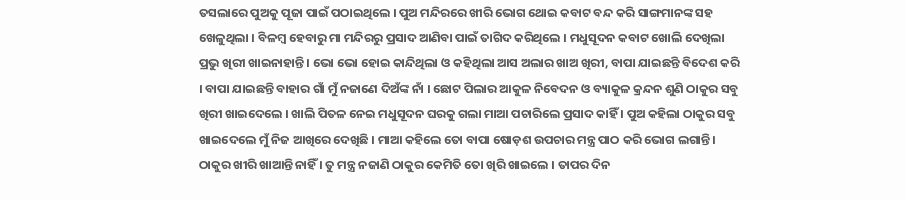ତସଲାରେ ପୁଅକୁ ପୂଜା ପାଇଁ ପଠାଇଥିଲେ । ପୁଅ ମନ୍ଦିରରେ ଖୀରି ଭୋଗ ଥୋଇ କବାଟ ବନ୍ଦ କରି ସାଙ୍ଗମାନଙ୍କ ସହ ଖେଳୁଥିଲା । ବିଳମ୍ବ ହେବାରୁ ମା ମନ୍ଦିରରୁ ପ୍ରସାଦ ଆଣିବା ପାଇଁ ତାଗିଦ କରିଥିଲେ । ମଧୁସୂଦନ କବାଟ ଖୋଲି ଦେଖିଲା ପ୍ରଭୁ ଖିରୀ ଖାଇନାହାନ୍ତି । ଭୋ ଭୋ ହୋଇ କାନ୍ଦିଥିଲା ଓ କହିଥିଲା ଆସ ଅଲାର ଖାଅ ଖିରୀ, ବାପା ଯାଇଛନ୍ତି ବିଦେଶ କରି । ବାପା ଯାଇଛନ୍ତି ବାହାର ଗାଁ ମୁଁ ନଜାଣେ ଦିଅଁଙ୍କ ନାଁ । ଛୋଟ ପିଲାର ଆକୁଳ ନିବେଦନ ଓ ବ୍ୟାକୁଳ କ୍ରନ୍ଦନ ଶୁଣି ଠାକୁର ସବୁ ଖିରୀ ଖାଇଦେଲେ । ଖାଲି ପିତଳ ନେଇ ମଧୁସୂଦନ ଘରକୁ ଗଲା ମାଆ ପଚାରିଲେ ପ୍ରସାଦ କାହିଁ । ପୁଅ କହିଲା ଠାକୁର ସବୁ ଖାଇଦେଲେ ମୁଁ ନିଜ ଆଖିରେ ଦେଖିଛି । ମାଆ କହିଲେ ତୋ ବାପା ଷୋଡ଼ଶ ଉପଚାର ମନ୍ତ୍ର ପାଠ କରି ଭୋଗ ଲଗାନ୍ତି । ଠାକୁର ଖୀରି ଖାଆନ୍ତି ନାହିଁ । ତୁ ମନ୍ତ୍ର ନଜାଣି ଠାକୁର କେମିତି ତୋ ଖିରି ଖାଇଲେ । ତାପର ଦିନ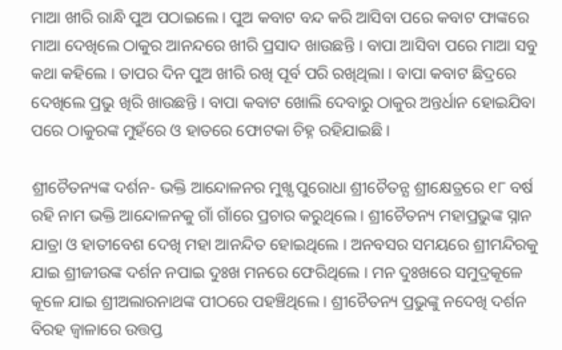ମାଆ ଖୀରି ରାନ୍ଧି ପୁଅ ପଠାଇଲେ । ପୁଅ କବାଟ ବନ୍ଦ କରି ଆସିବା ପରେ କବାଟ ଫାଙ୍କରେ ମାଆ ଦେଖିଲେ ଠାକୁର ଆନନ୍ଦରେ ଖୀରି ପ୍ରସାଦ ଖାଉଛନ୍ତି । ବାପା ଆସିବା ପରେ ମାଆ ସବୁ କଥା କହିଲେ । ତାପର ଦିନ ପୁଅ ଖୀରି ରଖି ପୂର୍ବ ପରି ରଖିଥିଲା । ବାପା କବାଟ ଛିଦ୍ରରେ ଦେଖିଲେ ପ୍ରଭୁ ଖିରି ଖାଉଛନ୍ତି । ବାପା କବାଟ ଖୋଲି ଦେବାରୁ ଠାକୁର ଅନ୍ତର୍ଧାନ ହୋଇଯିବା ପରେ ଠାକୁରଙ୍କ ମୁହଁରେ ଓ ହାତରେ ଫୋଟକା ଚିହ୍ନ ରହିଯାଇଛି ।

ଶ୍ରୀଚୈତନ୍ୟଙ୍କ ଦର୍ଶନ- ଭକ୍ତି ଆନ୍ଦୋଳନର ମୁଖ୍ଯ ପୁରୋଧା ଶ୍ରୀଚୈତନ୍ଯ ଶ୍ରୀକ୍ଷେତ୍ରରେ ୧୮ ବର୍ଷ ରହି ନାମ ଭକ୍ତି ଆନ୍ଦୋଳନକୁ ଗାଁ ଗାଁରେ ପ୍ରଚାର କରୁଥିଲେ । ଶ୍ରୀଚୈତନ୍ୟ ମହାପ୍ରଭୁଙ୍କ ସ୍ନାନ ଯାତ୍ରା ଓ ହାତୀବେଶ ଦେଖି ମହା ଆନନ୍ଦିତ ହୋଇଥିଲେ । ଅନବସର ସମୟରେ ଶ୍ରୀମନ୍ଦିରକୁ ଯାଇ ଶ୍ରୀଜୀଉଙ୍କ ଦର୍ଶନ ନପାଇ ଦୁଃଖ ମନରେ ଫେରିଥିଲେ । ମନ ଦୁଃଖରେ ସମୁଦ୍ରକୂଳେ କୂଳେ ଯାଇ ଶ୍ରୀଅଲାରନାଥଙ୍କ ପୀଠରେ ପହଞ୍ଚିଥିଲେ । ଶ୍ରୀଚୈତନ୍ୟ ପ୍ରଭୁଙ୍କୁ ନଦେଖି ଦର୍ଶନ ବିରହ ଜ୍ବାଳାରେ ଉତ୍ତପ୍ତ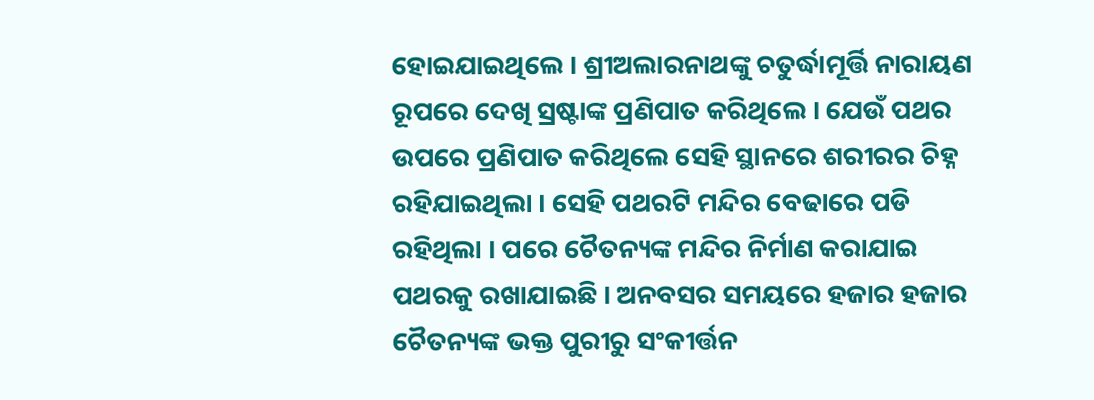ହୋଇଯାଇଥିଲେ । ଶ୍ରୀଅଲାରନାଥଙ୍କୁ ଚତୁର୍ଦ୍ଧାମୂର୍ତ୍ତି ନାରାୟଣ ରୂପରେ ଦେଖି ସ୍ରଷ୍ଟାଙ୍କ ପ୍ରଣିପାତ କରିଥିଲେ । ଯେଉଁ ପଥର ଉପରେ ପ୍ରଣିପାତ କରିଥିଲେ ସେହି ସ୍ଥାନରେ ଶରୀରର ଚିହ୍ନ ରହିଯାଇଥିଲା । ସେହି ପଥରଟି ମନ୍ଦିର ବେଢାରେ ପଡି ରହିଥିଲା । ପରେ ଚୈତନ୍ୟଙ୍କ ମନ୍ଦିର ନିର୍ମାଣ କରାଯାଇ ପଥରକୁ ରଖାଯାଇଛି । ଅନବସର ସମୟରେ ହଜାର ହଜାର ଚୈତନ୍ୟଙ୍କ ଭକ୍ତ ପୁରୀରୁ ସଂକୀର୍ତ୍ତନ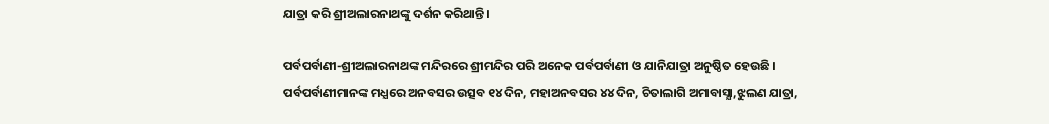ଯାତ୍ରା କରି ଶ୍ରୀଅଲାରନାଥଙ୍କୁ ଦର୍ଶନ କରିଥାନ୍ତି ।

ପର୍ବପର୍ବାଣୀ-ଶ୍ରୀଅଲାରନାଥଙ୍କ ମନ୍ଦିରରେ ଶ୍ରୀମନ୍ଦିର ପରି ଅନେକ ପର୍ବପର୍ବାଣୀ ଓ ଯାନିଯାତ୍ରା ଅନୁଷ୍ଠିତ ହେଉଛି । ପର୍ବପର୍ବାଣୀମାନଙ୍କ ମଧ୍ଯରେ ଅନବସର ଉତ୍ସବ ୧୪ ଦିନ, ମହାଅନବସର ୪୪ ଦିନ, ଚିତାଲାଗି ଅମାବାସ୍ଯା,ଝୁଲଣ ଯାତ୍ରା,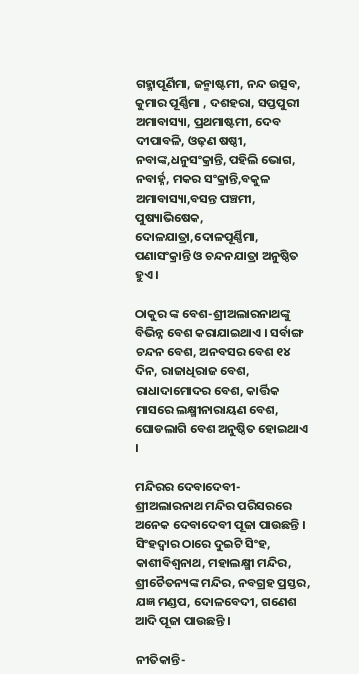ଗହ୍ମାପୂର୍ଣିମା, ଜନ୍ମାଷ୍ଟମୀ, ନନ୍ଦ ଉତ୍ସବ, କୁମାର ପୂର୍ଣ୍ଣିମା , ଦଶହରା, ସପ୍ତପୁରୀ ଅମାବାସ୍ୟା, ପ୍ରଥମାଷ୍ଟମୀ, ଦେବ ଦୀପାବଳି, ଓଢ଼ଣ ଷଷ୍ଠୀ, ନବାଙ୍କ,ଧନୁସଂକ୍ରାନ୍ତି, ପହିଲି ଭୋଗ, ନବାର୍ହ୍ନ, ମକର ସଂକ୍ରାନ୍ତି,ବକୁଳ ଅମାବାସ୍ୟା,ବସନ୍ତ ପଞ୍ଚମୀ, ପୁଷ୍ୟାଭିଷେକ, ଦୋଳଯାତ୍ରା,ଦୋଳପୂର୍ଣ୍ଣିମା, ପଣାସଂକ୍ରାନ୍ତି ଓ ଚନ୍ଦନଯାତ୍ରା ଅନୁଷ୍ଠିତ ହୁଏ ।

ଠାକୁର ଙ୍କ ବେଶ-ଶ୍ରୀଅଲାରନାଥଙ୍କୁ ବିଭିନ୍ନ ବେଶ କରାଯାଇଥାଏ । ସର୍ବାଙ୍ଗ ଚନ୍ଦନ ବେଶ, ଅନବସର ବେଶ ୧୪ ଦିନ, ରାଜାଧିରାଜ ବେଶ, ରାଧାଦାମୋଦର ବେଶ, କାର୍ତ୍ତିକ ମାସରେ ଲକ୍ଷ୍ମୀନାରାୟଣ ବେଶ, ଘୋଡଲାଗି ବେଶ ଅନୁଷ୍ଠିତ ହୋଇଥାଏ ।

ମନ୍ଦିରର ଦେବାଦେବୀ- ଶ୍ରୀଅଲାରନାଥ ମନ୍ଦିର ପରିସରରେ ଅନେକ ଦେବାଦେବୀ ପୂଜା ପାଉଛନ୍ତି । ସିଂହଦ୍ବାର ଠାରେ ଦୁଇଟି ସିଂହ, କାଶୀବିଶ୍ବନାଥ, ମହାଲକ୍ଷ୍ମୀ ମନ୍ଦିର, ଶ୍ରୀଚୈତନ୍ୟଙ୍କ ମନ୍ଦିର, ନବଗ୍ରହ ପ୍ରସ୍ତର, ଯଜ୍ଞ ମଣ୍ଡପ, ଦୋଳବେଦୀ, ଗଣେଶ ଆଦି ପୂଜା ପାଉଛନ୍ତି ।

ନୀତିକାନ୍ତି-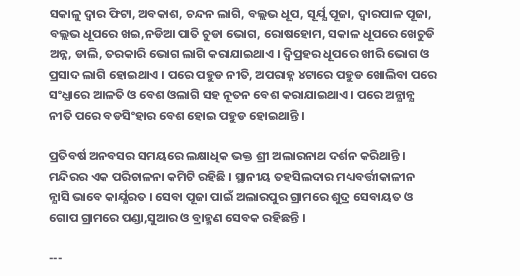ସକାଳୁ ଦ୍ବାର ଫିଟା, ଅବକାଶ, ଚନ୍ଦନ ଲାଗି, ବଲ୍ଲଭ ଧୂପ, ସୂର୍ଯ୍ଯ ପୂଜା, ଦ୍ବାରପାଳ ପୂଜା, ବଲ୍ଲଭ ଧୂପରେ ଖଇ,ନଡିଆ ପାତି ଚୁଡା ଭୋଗ, ରୋଷହୋମ, ସକାଳ ଧୂପରେ ଖେଚୁଡି ଅନ୍ନ, ଡାଲି, ତରକାରି ଭୋଗ ଲାଗି କରାଯାଇଥାଏ । ଦ୍ବିପ୍ରହର ଧୂପରେ ଖୀରି ଭୋଗ ଓ ପ୍ରସାଦ ଲାଗି ହୋଇଥାଏ । ପରେ ପହୁଡ ନୀତି, ଅପରାହ୍ନ ୪ଟାରେ ପହୁଡ ଖୋଲିବା ପରେ ସଂଧ୍ଯାରେ ଆଳତି ଓ ବେଶ ଓଲାଗି ସହ ନୂତନ ବେଶ କରାଯାଇଥାଏ । ପରେ ଅନ୍ଯାନ୍ଯ ନୀତି ପରେ ବଡସିଂହାର ବେଶ ହୋଇ ପହୁଡ ହୋଇଥାନ୍ତି ।

ପ୍ରତିବର୍ଷ ଅନବସର ସମୟରେ ଲକ୍ଷାଧିକ ଭକ୍ତ ଶ୍ରୀ ଅଲାରନାଥ ଦର୍ଶନ କରିଥାନ୍ତି । ମନ୍ଦିରର ଏକ ପରିଚାଳନା କମିଟି ରହିଛି । ସ୍ଥାନୀୟ ତହସିଲଦାର ମଧ୍ୟବର୍ତ୍ତୀକାଳୀନ ନ୍ଯାସି ଭାବେ କାର୍ଯ୍ଯରତ । ସେବା ପୂଜା ପାଇଁ ଅଲାରପୁର ଗ୍ରାମରେ ଶୁଦ୍ର ସେବାୟତ ଓ ଗୋପ ଗ୍ରାମରେ ପଣ୍ଡା,ସୁଆର ଓ ବ୍ରାହ୍ମଣ ସେବକ ରହିଛନ୍ତି ।

---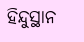ହିନ୍ଦୁସ୍ଥାନ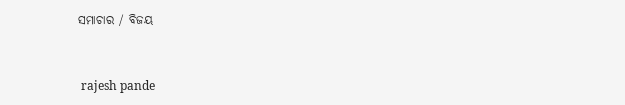ସମାଚାର / ବିଜୟ


 rajesh pande